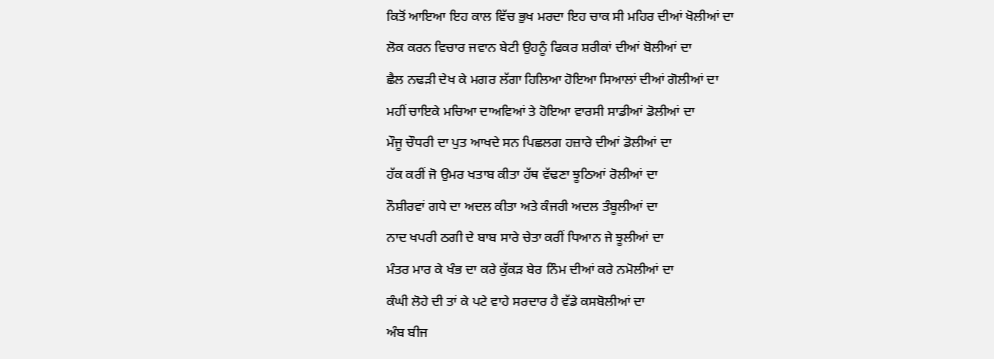ਕਿਤੋਂ ਆਇਆ ਇਹ ਕਾਲ ਵਿੱਚ ਭੁਖ ਮਰਦਾ ਇਹ ਚਾਕ ਸੀ ਮਹਿਰ ਦੀਆਂ ਖੋਲੀਆਂ ਦਾ
ਲੋਕ ਕਰਨ ਵਿਚਾਰ ਜਵਾਨ ਬੇਟੀ ਉਹਨੂੰ ਫਿਕਰ ਸ਼ਰੀਕਾਂ ਦੀਆਂ ਬੋਲੀਆਂ ਦਾ
ਛੈਲ ਨਢੜੀ ਦੇਖ ਕੇ ਮਗਰ ਲੱਗਾ ਹਿਲਿਆ ਹੋਇਆ ਸਿਆਲਾਂ ਦੀਆਂ ਗੋਲੀਆਂ ਦਾ
ਮਹੀਂ ਚਾਇਕੇ ਮਚਿਆ ਦਾਅਵਿਆਂ ਤੇ ਹੋਇਆ ਵਾਰਸੀ ਸਾਡੀਆਂ ਡੋਲੀਆਂ ਦਾ
ਮੌਜੂ ਚੌਧਰੀ ਦਾ ਪੁਤ ਆਖਦੇ ਸਨ ਪਿਛਲਗ ਹਜ਼ਾਰੇ ਦੀਆਂ ਡੋਲੀਆਂ ਦਾ
ਹੱਕ ਕਰੀਂ ਜੋ ਉਮਰ ਖਤਾਬ ਕੀਤਾ ਹੱਥ ਵੱਢਣਾ ਝੂਠਿਆਂ ਰੋਲੀਆਂ ਦਾ
ਨੌਸ਼ੀਰਵਾਂ ਗਧੇ ਦਾ ਅਦਲ ਕੀਤਾ ਅਤੇ ਕੰਜਰੀ ਅਦਲ ਤੰਬੂਲੀਆਂ ਦਾ
ਨਾਦ ਖਪਰੀ ਠਗੀ ਦੇ ਬਾਬ ਸਾਰੇ ਚੇਤਾ ਕਰੀਂ ਧਿਆਨ ਜੇ ਝੂਲੀਆਂ ਦਾ
ਮੰਤਰ ਮਾਰ ਕੇ ਖੰਭ ਦਾ ਕਰੇ ਕੁੱਕੜ ਬੇਰ ਨਿੰਮ ਦੀਆਂ ਕਰੇ ਨਮੋਲੀਆਂ ਦਾ
ਕੰਘੀ ਲੋਹੇ ਦੀ ਤਾਂ ਕੇ ਪਟੇ ਵਾਹੇ ਸਰਦਾਰ ਹੈ ਵੱਡੇ ਕਸਬੋਲੀਆਂ ਦਾ
ਅੰਬ ਬੀਜ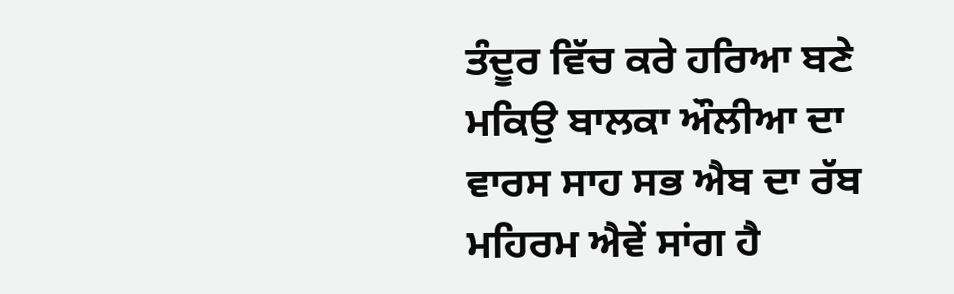ਤੰਦੂਰ ਵਿੱਚ ਕਰੇ ਹਰਿਆ ਬਣੇ ਮਕਿਉ ਬਾਲਕਾ ਔਲੀਆ ਦਾ
ਵਾਰਸ ਸਾਹ ਸਭ ਐਬ ਦਾ ਰੱਬ ਮਹਿਰਮ ਐਵੇਂ ਸਾਂਗ ਹੈ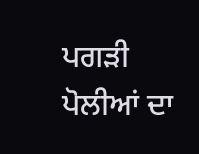ਪਗੜੀ ਪੋਲੀਆਂ ਦਾ